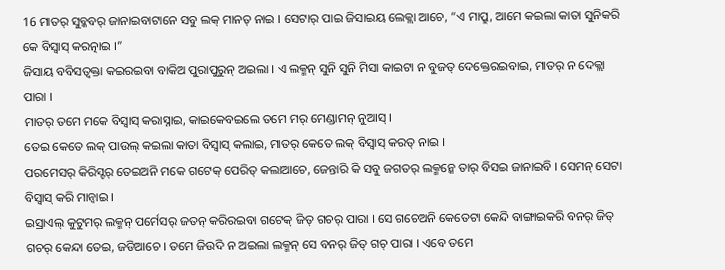16 ମାତର୍ ସୁବ୍କବର୍ ଜାନାଇବାଟାନେ ସବୁ ଲକ୍ ମାନତ୍ ନାଇ । ସେଟାର୍ ପାଇ ଜିସାଇୟ ଲେକ୍ଲା ଆଚେ, “ଏ ମାପ୍ରୁ, ଆମେ କଇଲା କାତା ସୁନିକରି କେ ବିସ୍ବାସ୍ କରତ୍ନାଇ ।”
ଜିସାୟ ବବିସତ୍ବକ୍ତା କଇରଇବା ବାକିଅ ପୁରାପୁରୁନ୍ ଅଇଲା । ଏ ଲକ୍ମନ୍ ସୁନି ସୁନି ମିସା କାଇଟା ନ ବୁଜତ୍ ଦେକ୍ତେରଇବାଇ, ମାତର୍ ନ ଦେକ୍ଲା ପାରା ।
ମାତର୍ ତମେ ମକେ ବିସ୍ବାସ୍ କରାସ୍ନାଇ, କାଇକେବଇଲେ ତମେ ମର୍ ମେଣ୍ଡାମନ୍ ନୁଆସ୍ ।
ତେଇ କେତେ ଲକ୍ ପାଉଲ୍ କଇଲା କାତା ବିସ୍ବାସ୍ କଲାଇ, ମାତର୍ କେତେ ଲକ୍ ବିସ୍ବାସ୍ କରତ୍ ନାଇ ।
ପରମେସର୍ କିରିସ୍ଟର୍ ତେଇଅନି ମକେ ଗଟେକ୍ ପେରିତ୍ କଲାଆଚେ, ଜେନ୍ତାରି କି ସବୁ ଜଗତର୍ ଲକ୍ମନ୍କେ ତାର୍ ବିସଇ ଜାନାଇବି । ସେମନ୍ ସେଟା ବିସ୍ବାସ୍ କରି ମାନ୍ବାଇ ।
ଇସ୍ରାଏଲ୍ କୁଟୁମର୍ ଲକ୍ମନ୍ ପର୍ମେସର୍ ଜତନ୍ କରିରଇବା ଗଟେକ୍ ଜିତ୍ ଗଚର୍ ପାରା । ସେ ଗଚେଅନି କେତେଟା କେନ୍ଦି ବାଙ୍ଗାଇକରି ବନର୍ ଜିତ୍ ଗଚର୍ କେନ୍ଦା ତେଇ, ଜଡିଆଚେ । ତମେ ଜିଉଦି ନ ଅଇଲା ଲକ୍ମନ୍ ସେ ବନର୍ ଜିତ୍ ଗଚ୍ ପାରା । ଏବେ ତମେ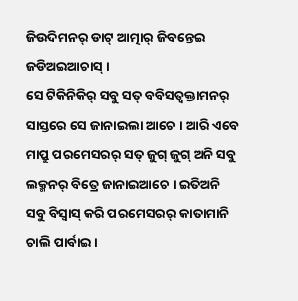ଜିଉଦିମନର୍ ଡାଟ୍ ଆତ୍ମାର୍ ଜିବନ୍ତେଇ ଜଡିଅଇଆଚାସ୍ ।
ସେ ଟିକିନିକିର୍ ସବୁ ସତ୍ ବବିସତ୍ବକ୍ତାମନର୍ ସାସ୍ତରେ ସେ ଜାନାଇଲା ଆଚେ । ଆରି ଏବେ ମାପ୍ରୁ ପରମେସରର୍ ସତ୍ ଜୁଗ୍ ଜୁଗ୍ ଅନି ସବୁ ଲକ୍ମନର୍ ବିତ୍ରେ ଜାନାଇଆଚେ । ଇତିଅନି ସବୁ ବିସ୍ବାସ୍ କରି ପରମେସରର୍ କାତାମାନି ଚାଲି ପାର୍ବାଇ ।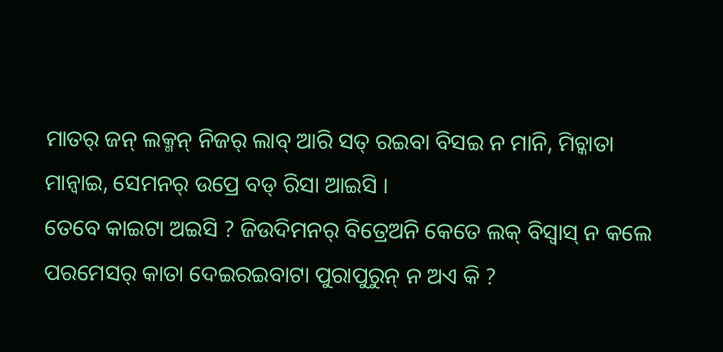ମାତର୍ ଜନ୍ ଲକ୍ମନ୍ ନିଜର୍ ଲାବ୍ ଆରି ସତ୍ ରଇବା ବିସଇ ନ ମାନି, ମିଚ୍କାତା ମାନ୍ବାଇ, ସେମନର୍ ଉପ୍ରେ ବଡ୍ ରିସା ଆଇସି ।
ତେବେ କାଇଟା ଅଇସି ? ଜିଉଦିମନର୍ ବିତ୍ରେଅନି କେତେ ଲକ୍ ବିସ୍ବାସ୍ ନ କଲେ ପରମେସର୍ କାତା ଦେଇରଇବାଟା ପୁରାପୁରୁନ୍ ନ ଅଏ କି ?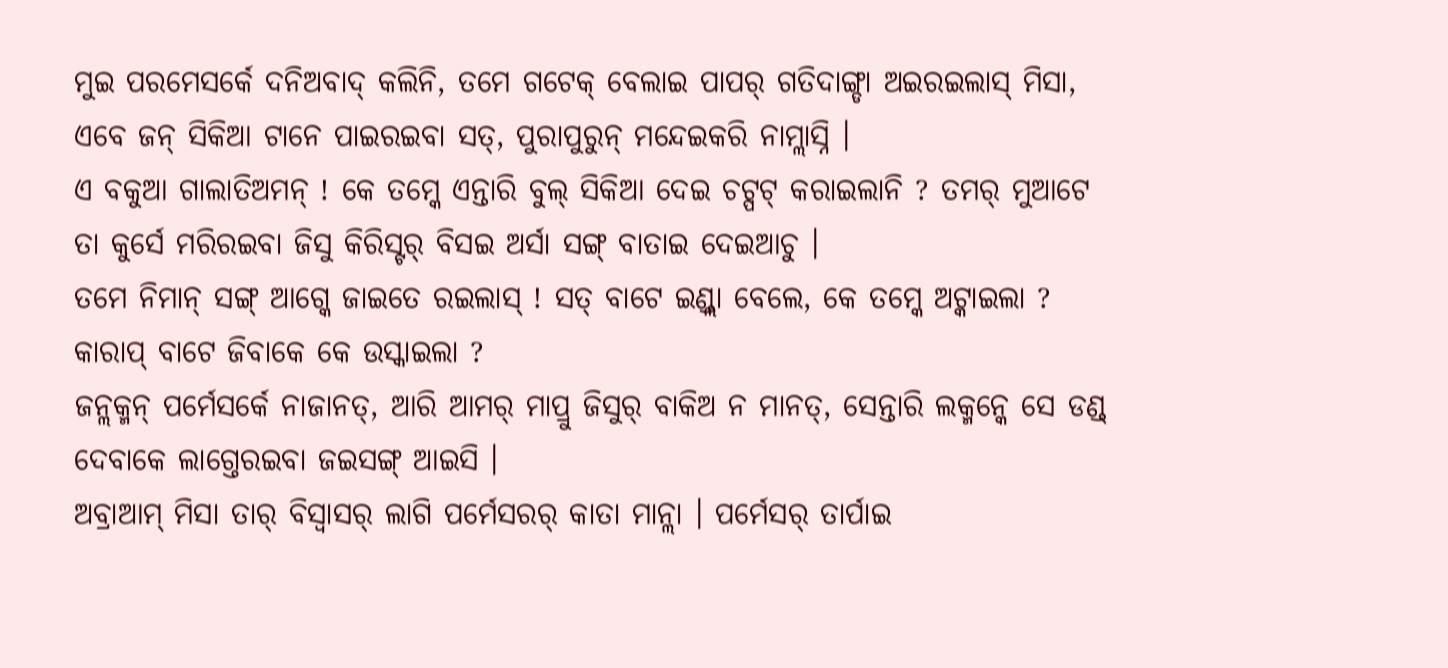ମୁଇ ପରମେସର୍କେ ଦନିଅବାଦ୍ କଲିନି, ତମେ ଗଟେକ୍ ବେଲାଇ ପାପର୍ ଗତିଦାଙ୍ଗ୍ଡା ଅଇରଇଲାସ୍ ମିସା, ଏବେ ଜନ୍ ସିକିଆ ଟାନେ ପାଇରଇବା ସତ୍, ପୁରାପୁରୁନ୍ ମନ୍ଦେଇକରି ନାମ୍ଲାସ୍ନି ।
ଏ ବକୁଆ ଗାଲାତିଅମନ୍ ! କେ ତମ୍କେ ଏନ୍ତାରି ବୁଲ୍ ସିକିଆ ଦେଇ ଚଟ୍ପଟ୍ କରାଇଲାନି ? ତମର୍ ମୁଆଟେ ତା କୁର୍ସେ ମରିରଇବା ଜିସୁ କିରିସ୍ଟର୍ ବିସଇ ଅର୍ସା ସଙ୍ଗ୍ ବାତାଇ ଦେଇଆଚୁ ।
ତମେ ନିମାନ୍ ସଙ୍ଗ୍ ଆଗ୍କେ ଜାଇତେ ରଇଲାସ୍ ! ସତ୍ ବାଟେ ଇଣ୍ଡ୍ଲା ବେଲେ, କେ ତମ୍କେ ଅଟ୍କାଇଲା ? କାରାପ୍ ବାଟେ ଜିବାକେ କେ ଉସ୍କାଇଲା ?
ଜନ୍ଲକ୍ମନ୍ ପର୍ମେସର୍କେ ନାଜାନତ୍, ଆରି ଆମର୍ ମାପ୍ରୁ ଜିସୁର୍ ବାକିଅ ନ ମାନତ୍, ସେନ୍ତାରି ଲକ୍ମନ୍କେ ସେ ଡଣ୍ଡ୍ ଦେବାକେ ଲାଗ୍ତେରଇବା ଜଇସଙ୍ଗ୍ ଆଇସି ।
ଅବ୍ରାଆମ୍ ମିସା ତାର୍ ବିସ୍ବାସର୍ ଲାଗି ପର୍ମେସରର୍ କାତା ମାନ୍ଲା । ପର୍ମେସର୍ ତାର୍ପାଇ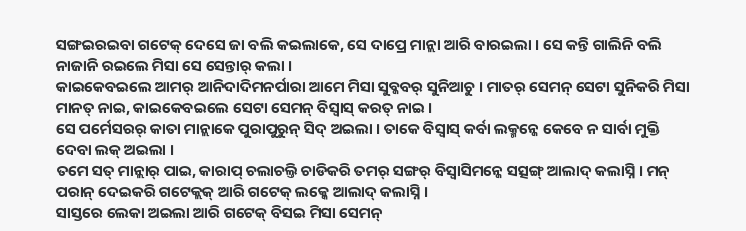ସଙ୍ଗଇରଇବା ଗଟେକ୍ ଦେସେ ଜା ବଲି କଇଲାକେ, ସେ ଦାପ୍ରେ ମାନ୍ଲା ଆରି ବାରଇଲା । ସେ କନ୍ତି ଗାଲିନି ବଲି ନାଜାନି ରଇଲେ ମିସା ସେ ସେନ୍ତାର୍ କଲା ।
କାଇକେବଇଲେ ଆମର୍ ଆନିଦାଦିମନର୍ପାରା ଆମେ ମିସା ସୁବ୍କବର୍ ସୁନିଆଚୁ । ମାତର୍ ସେମନ୍ ସେଟା ସୁନିକରି ମିସା ମାନତ୍ ନାଇ, କାଇକେବଇଲେ ସେଟା ସେମନ୍ ବିସ୍ବାସ୍ କରତ୍ ନାଇ ।
ସେ ପର୍ମେସରର୍ କାତା ମାନ୍ଲାକେ ପୁରାପୁରୁନ୍ ସିଦ୍ ଅଇଲା । ତାକେ ବିସ୍ବାସ୍ କର୍ବା ଲକ୍ମନ୍କେ କେବେ ନ ସାର୍ବା ମୁକ୍ତି ଦେବା ଲକ୍ ଅଇଲା ।
ତମେ ସତ୍ ମାନ୍ଲାର୍ ପାଇ, କାରାପ୍ ଚଲାଚଲ୍ତି ଚାଡିକରି ତମର୍ ସଙ୍ଗର୍ ବିସ୍ବାସିମନ୍କେ ସତ୍ସଙ୍ଗ୍ ଆଲାଦ୍ କଲାସ୍ନି । ମନ୍ ପରାନ୍ ଦେଇକରି ଗଟେକ୍ଲକ୍ ଆରି ଗଟେକ୍ ଲକ୍କେ ଆଲାଦ୍ କଲାସ୍ନି ।
ସାସ୍ତରେ ଲେକା ଅଇଲା ଆରି ଗଟେକ୍ ବିସଇ ମିସା ସେମନ୍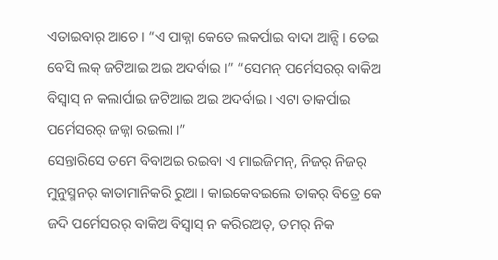ଏତାଇବାର୍ ଆଚେ । “ଏ ପାକ୍ନା କେତେ ଲକର୍ପାଇ ବାଦା ଆନ୍ସି । ତେଇ ବେସି ଲକ୍ ଜଟିଆଇ ଅଇ ଅଦର୍ବାଇ ।” “ସେମନ୍ ପର୍ମେସରର୍ ବାକିଅ ବିସ୍ବାସ୍ ନ କଲାର୍ପାଇ ଜଟିଆଇ ଅଇ ଅଦର୍ବାଇ । ଏଟା ତାକର୍ପାଇ ପର୍ମେସରର୍ ଜଜ୍ନା ରଇଲା ।”
ସେନ୍ତାରିସେ ତମେ ବିବାଅଇ ରଇବା ଏ ମାଇଜିମନ୍, ନିଜର୍ ନିଜର୍ ମୁନୁସ୍ମନର୍ କାତାମାନିକରି ରୁଆ । କାଇକେବଇଲେ ତାକର୍ ବିତ୍ରେ କେ ଜଦି ପର୍ମେସରର୍ ବାକିଅ ବିସ୍ବାସ୍ ନ କରିରଅତ୍, ତମର୍ ନିକ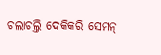ଚଲାଚଲ୍ତି ଦେକିକରି ସେମନ୍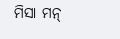ମିସା ମନ୍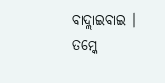ବାଦ୍ଲାଇବାଇ । ତମ୍କେ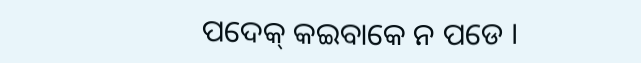ପଦେକ୍ କଇବାକେ ନ ପଡେ ।